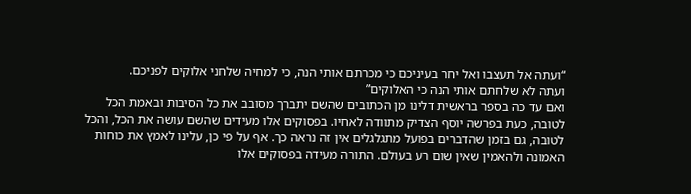“ועתה אל תעצבו ואל יחר בעיניכם כי מכרתם אותי הנה, כי למחיה שלחני אלוקים לפניכם.
ועתה לא שלחתם אותי הנה כי האלוקים”
ואם עד כה בספר בראשית דלינו מן הכתובים שהשם יתברך מסובב את כל הסיבות ובאמת הכל לטובה, כעת בפרשה יוסף הצדיק מתוודה לאחיו. בפסוקים אלו מעידים שהשם עושה את הכל, והכל לטובה, גם בזמן שהדברים בפועל מתגלגלים אין זה נראה כך. אף על פי כן, עלינו לאמץ את כוחות האמונה ולהאמין שאין שום רע בעולם. התורה מעידה בפסוקים אלו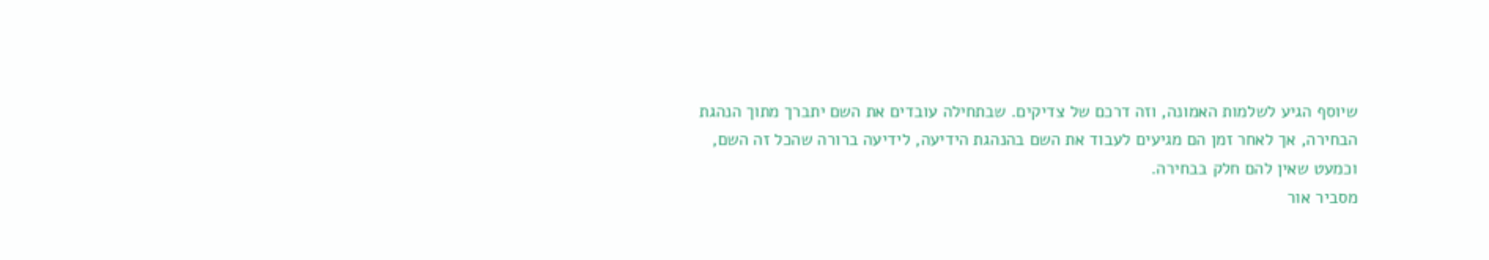שיוסף הגיע לשלמות האמונה, וזה דרכם של צדיקים. שבתחילה עובדים את השם יתברך מתוך הנהגת הבחירה, אך לאחר זמן הם מגיעים לעבוד את השם בהנהגת הידיעה, לידיעה ברורה שהכל זה השם, וכמעט שאין להם חלק בבחירה.
מסביר אור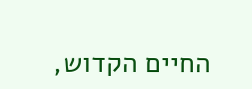החיים הקדוש,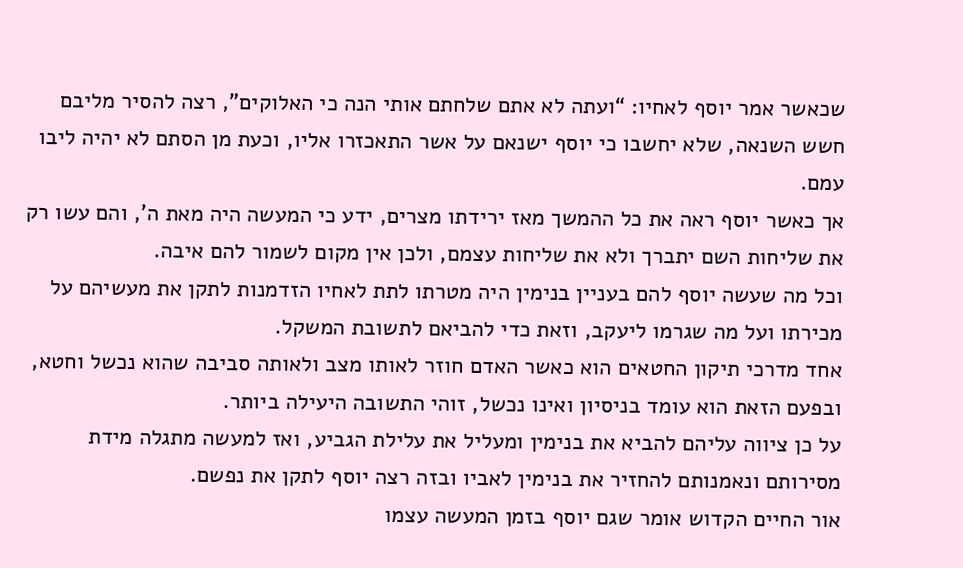שכאשר אמר יוסף לאחיו: “ועתה לא אתם שלחתם אותי הנה כי האלוקים”, רצה להסיר מליבם חשש השנאה, שלא יחשבו כי יוסף ישנאם על אשר התאכזרו אליו, וכעת מן הסתם לא יהיה ליבו עמם.
אך כאשר יוסף ראה את כל ההמשך מאז ירידתו מצרים, ידע כי המעשה היה מאת ה’, והם עשו רק את שליחות השם יתברך ולא את שליחות עצמם, ולכן אין מקום לשמור להם איבה.
וכל מה שעשה יוסף להם בעניין בנימין היה מטרתו לתת לאחיו הזדמנות לתקן את מעשיהם על מכירתו ועל מה שגרמו ליעקב, וזאת כדי להביאם לתשובת המשקל.
אחד מדרכי תיקון החטאים הוא כאשר האדם חוזר לאותו מצב ולאותה סביבה שהוא נכשל וחטא, ובפעם הזאת הוא עומד בניסיון ואינו נכשל, זוהי התשובה היעילה ביותר.
על כן ציווה עליהם להביא את בנימין ומעליל את עלילת הגביע, ואז למעשה מתגלה מידת מסירותם ונאמנותם להחזיר את בנימין לאביו ובזה רצה יוסף לתקן את נפשם.
אור החיים הקדוש אומר שגם יוסף בזמן המעשה עצמו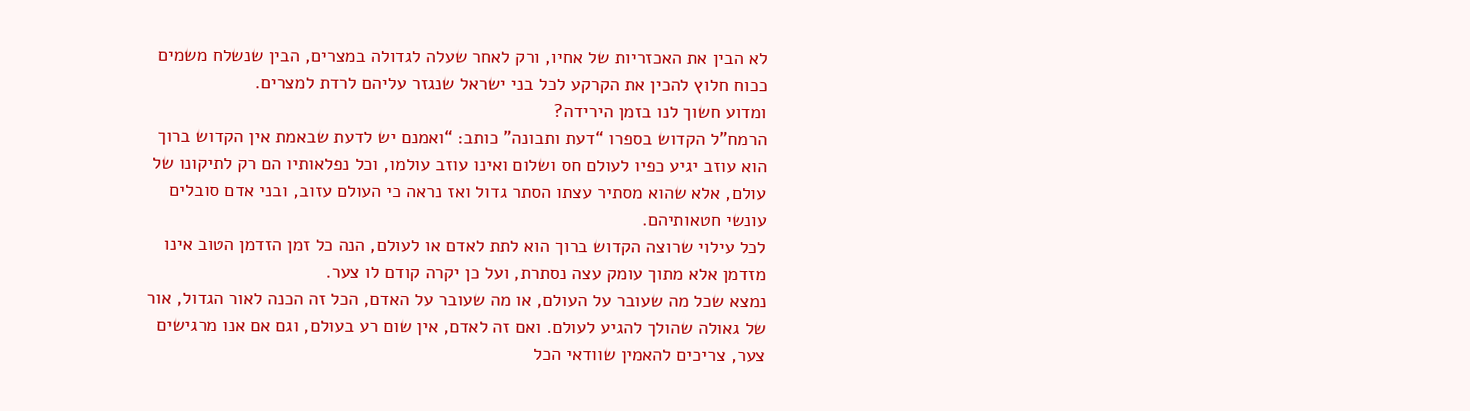לא הבין את האכזריות של אחיו, ורק לאחר שעלה לגדולה במצרים, הבין שנשלח משמים ככוח חלוץ להכין את הקרקע לכל בני ישראל שנגזר עליהם לרדת למצרים.
ומדוע חשוך לנו בזמן הירידה?
הרמח”ל הקדוש בספרו “דעת ותבונה” כותב: “ואמנם יש לדעת שבאמת אין הקדוש ברוך הוא עוזב יגיע כפיו לעולם חס ושלום ואינו עוזב עולמו, וכל נפלאותיו הם רק לתיקונו של עולם, אלא שהוא מסתיר עצתו הסתר גדול ואז נראה כי העולם עזוב, ובני אדם סובלים עונשי חטאותיהם.
לכל עילוי שרוצה הקדוש ברוך הוא לתת לאדם או לעולם, הנה כל זמן הזדמן הטוב אינו מזדמן אלא מתוך עומק עצה נסתרת, ועל כן יקרה קודם לו צער.
נמצא שכל מה שעובר על העולם, או מה שעובר על האדם, הכל זה הכנה לאור הגדול, אור של גאולה שהולך להגיע לעולם. ואם זה לאדם, אין שום רע בעולם, וגם אם אנו מרגישים צער, צריכים להאמין שוודאי הכל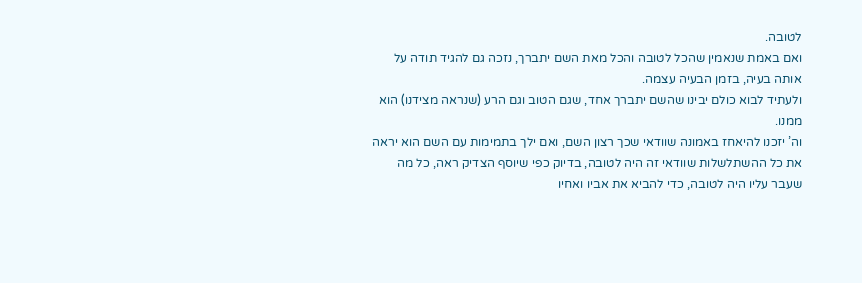לטובה.
ואם באמת שנאמין שהכל לטובה והכל מאת השם יתברך, נזכה גם להגיד תודה על אותה בעיה, בזמן הבעיה עצמה.
ולעתיד לבוא כולם יבינו שהשם יתברך אחד, שגם הטוב וגם הרע (שנראה מצידנו) הוא ממנו.
וה’ יזכנו להיאחז באמונה שוודאי שכך רצון השם, ואם ילך בתמימות עם השם הוא יראה את כל ההשתלשלות שוודאי זה היה לטובה, בדיוק כפי שיוסף הצדיק ראה, כל מה שעבר עליו היה לטובה, כדי להביא את אביו ואחיו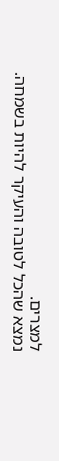למצרים.
נמצא שהכל לטובה והעיקר להיות בשמחה.